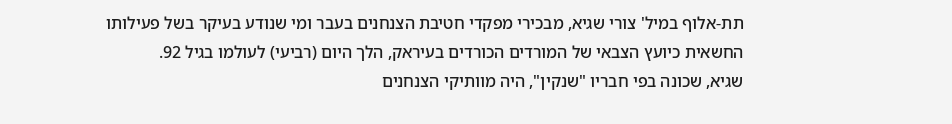תת-אלוף במיל' צורי שגיא, מבכירי מפקדי חטיבת הצנחנים בעבר ומי שנודע בעיקר בשל פעילותו החשאית כיועץ הצבאי של המורדים הכורדים בעיראק, הלך היום (רביעי) לעולמו בגיל 92.
שגיא, שכונה בפי חבריו "שנקין", היה מוותיקי הצנחנים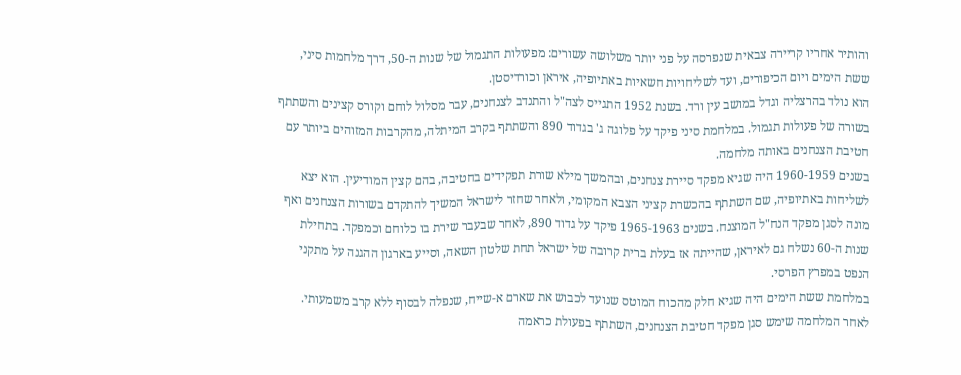והותיר אחריו קריירה צבאית שנפרסה על פני יותר משלושה עשורים: מפעולות התגמול של שנות ה-50, דרך מלחמות סיני, ששת הימים ויום הכיפורים, ועד לשליחויות חשאיות באתיופיה, איראן וכורדיסטן.
הוא נולד בהרצליה וגדל במושב עין ורד. בשנת 1952 התגייס לצה"ל והתנדב לצנחנים, עבר מסלול לוחם וקורס קצינים והשתתף בשורה של פעולות תגמול. במלחמת סיני פיקד על פלוגה ג' בגדוד 890 והשתתף בקרב המיתלה, מהקרבות המזוהים ביותר עם חטיבת הצנחנים באותה מלחמה.
בשנים 1960-1959 היה שגיא מפקד סיירת צנחנים, ובהמשך מילא שורת תפקידים בחטיבה, בהם קצין המודיעין. הוא יצא לשליחות באתיופיה, שם השתתף בהכשרת קציני הצבא המקומי, ולאחר שחזר לישראל המשיך להתקדם בשורות הצנחנים ואף מונה לסגן מפקד הנח"ל המוצנח. בשנים 1965-1963 פיקד על גדוד 890, לאחר שבעבר שירת בו כלוחם וכמפקד. בתחילת שנות ה-60 נשלח גם לאיראן, שהייתה אז בעלת ברית קרובה של ישראל תחת שלטון השאה, וסייע בארגון ההגנה על מתקני הנפט במפרץ הפרסי.
במלחמת ששת הימים היה שגיא חלק מהכוח המוטס שנועד לכבוש את שארם א-שייח, שנפלה לבסוף ללא קרב משמעותי. לאחר המלחמה שימש סגן מפקד חטיבת הצנחנים, השתתף בפעולת כראמה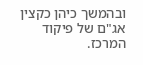ובהמשך כיהן כקצין אג"ם של פיקוד המרכז.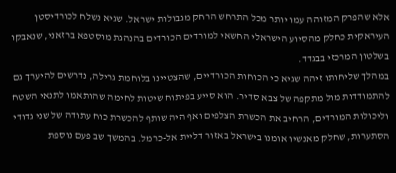אלא שהפרק המזוהה עמו יותר מכל התרחש הרחק מגבולות ישראל. שגיא נשלח לכורדיסטן העיראקית כחלק מהסיוע הישראלי החשאי למורדים הכורדים בהנהגת מוסטפא ברזאני, שנאבקו בשלטון המרכזי בבגדד.
במהלך שליחותו זיהה שגיא כי הכוחות הכורדיים, שהצטיינו בלוחמת גרילה, נדרשים להיערך גם להתמודדות מול מתקפה של צבא סדיר. הוא סייע בפיתוח שיטות לחימה שהותאמו לתנאי השטח וליכולות המורדים, הרחיב את הכשרת הצלפים ואף היה שותף להכשרת כוח עתודה של שני גדודי הסתערות, שחלק מאנשיו אומנו בישראל באזור דליית אל-כרמל. בהמשך שב פעם נוספת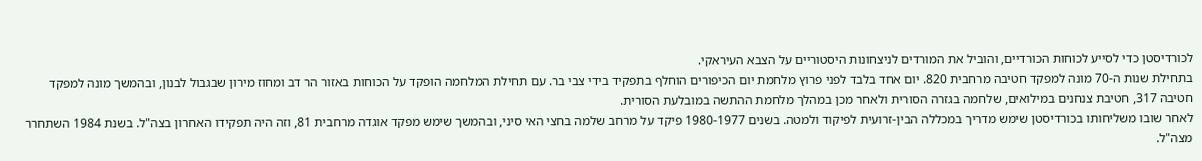לכורדיסטן כדי לסייע לכוחות הכורדיים, והוביל את המורדים לניצחונות היסטוריים על הצבא העיראקי.
בתחילת שנות ה-70 מונה למפקד חטיבה מרחבית 820. יום אחד בלבד לפני פרוץ מלחמת יום הכיפורים הוחלף בתפקיד בידי צבי בר. עם תחילת המלחמה הופקד על הכוחות באזור הר דב ומחוז מירון שבגבול לבנון, ובהמשך מונה למפקד חטיבה 317, חטיבת צנחנים במילואים, שלחמה בגזרה הסורית ולאחר מכן במהלך מלחמת ההתשה במובלעת הסורית.
לאחר שובו משליחותו בכורדיסטן שימש מדריך במכללה הבין-זרועית לפיקוד ולמטה. בשנים 1980-1977 פיקד על מרחב שלמה בחצי האי סיני, ובהמשך שימש מפקד אוגדה מרחבית 81, וזה היה תפקידו האחרון בצה"ל. בשנת 1984 השתחרר מצה"ל.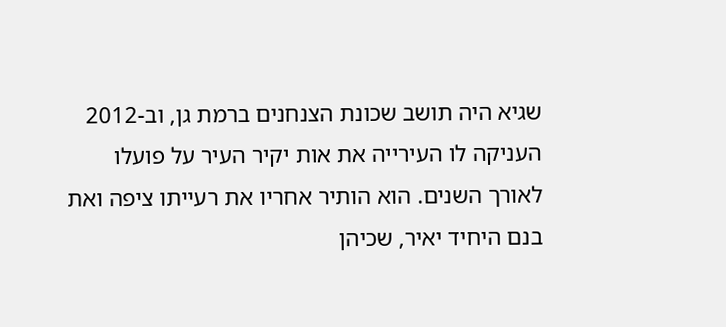שגיא היה תושב שכונת הצנחנים ברמת גן, וב-2012 העניקה לו העירייה את אות יקיר העיר על פועלו לאורך השנים. הוא הותיר אחריו את רעייתו ציפה ואת בנם היחיד יאיר, שכיהן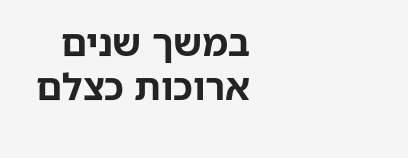במשך שנים ארוכות כצלם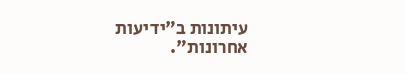עיתונות ב"ידיעות אחרונות".